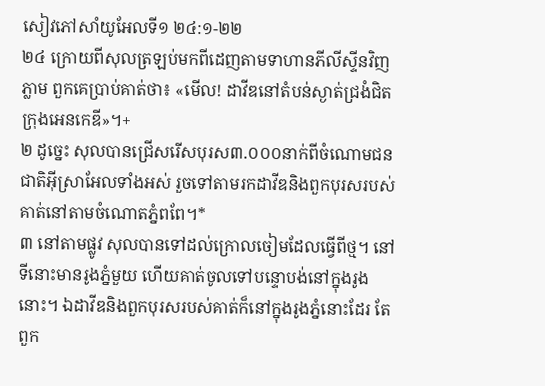សៀវភៅសាំយូអែលទី១ ២៤:១-២២
២៤ ក្រោយពីសុលត្រឡប់មកពីដេញតាមទាហានភីលីស្ទីនវិញភ្លាម ពួកគេប្រាប់គាត់ថា៖ «មើល! ដាវីឌនៅតំបន់ស្ងាត់ជ្រងំជិតក្រុងអេនកេឌី»។+
២ ដូច្នេះ សុលបានជ្រើសរើសបុរស៣.០០០នាក់ពីចំណោមជនជាតិអ៊ីស្រាអែលទាំងអស់ រួចទៅតាមរកដាវីឌនិងពួកបុរសរបស់គាត់នៅតាមចំណោតភ្នំពពែ។*
៣ នៅតាមផ្លូវ សុលបានទៅដល់ក្រោលចៀមដែលធ្វើពីថ្ម។ នៅទីនោះមានរូងភ្នំមួយ ហើយគាត់ចូលទៅបន្ទោបង់នៅក្នុងរូងនោះ។ ឯដាវីឌនិងពួកបុរសរបស់គាត់ក៏នៅក្នុងរូងភ្នំនោះដែរ តែពួក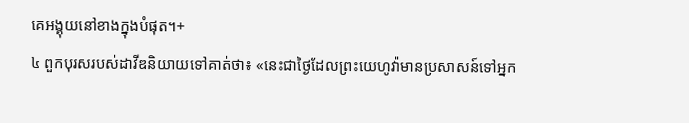គេអង្គុយនៅខាងក្នុងបំផុត។+
៤ ពួកបុរសរបស់ដាវីឌនិយាយទៅគាត់ថា៖ «នេះជាថ្ងៃដែលព្រះយេហូវ៉ាមានប្រសាសន៍ទៅអ្នក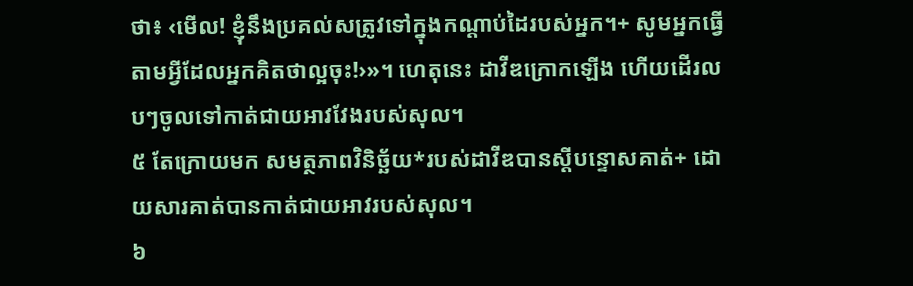ថា៖ ‹មើល! ខ្ញុំនឹងប្រគល់សត្រូវទៅក្នុងកណ្ដាប់ដៃរបស់អ្នក។+ សូមអ្នកធ្វើតាមអ្វីដែលអ្នកគិតថាល្អចុះ!›»។ ហេតុនេះ ដាវីឌក្រោកឡើង ហើយដើរលបៗចូលទៅកាត់ជាយអាវវែងរបស់សុល។
៥ តែក្រោយមក សមត្ថភាពវិនិច្ឆ័យ*របស់ដាវីឌបានស្ដីបន្ទោសគាត់+ ដោយសារគាត់បានកាត់ជាយអាវរបស់សុល។
៦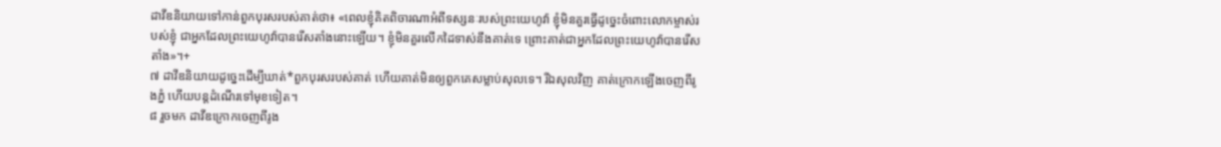ដាវីឌនិយាយទៅកាន់ពួកបុរសរបស់គាត់ថា៖ «ពេលខ្ញុំគិតពិចារណាអំពីទស្សនៈរបស់ព្រះយេហូវ៉ា ខ្ញុំមិនគួរធ្វើដូច្នេះចំពោះលោកម្ចាស់របស់ខ្ញុំ ជាអ្នកដែលព្រះយេហូវ៉ាបានរើសតាំងនោះឡើយ។ ខ្ញុំមិនគួរលើកដៃទាស់នឹងគាត់ទេ ព្រោះគាត់ជាអ្នកដែលព្រះយេហូវ៉ាបានរើសតាំង»។+
៧ ដាវីឌនិយាយដូច្នេះដើម្បីឃាត់*ពួកបុរសរបស់គាត់ ហើយគាត់មិនឲ្យពួកគេសម្លាប់សុលទេ។ រីឯសុលវិញ គាត់ក្រោកឡើងចេញពីរូងភ្នំ ហើយបន្តដំណើរទៅមុខទៀត។
៨ រួចមក ដាវីឌក្រោកចេញពីរូង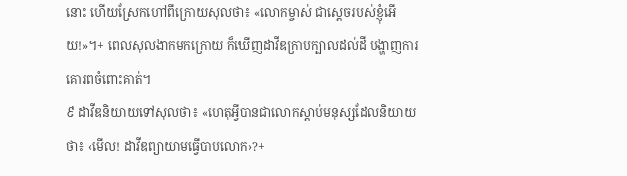នោះ ហើយស្រែកហៅពីក្រោយសុលថា៖ «លោកម្ចាស់ ជាស្ដេចរបស់ខ្ញុំអើយ!»។+ ពេលសុលងាកមកក្រោយ ក៏ឃើញដាវីឌក្រាបក្បាលដល់ដី បង្ហាញការគោរពចំពោះគាត់។
៩ ដាវីឌនិយាយទៅសុលថា៖ «ហេតុអ្វីបានជាលោកស្ដាប់មនុស្សដែលនិយាយថា៖ ‹មើល! ដាវីឌព្យាយាមធ្វើបាបលោក›?+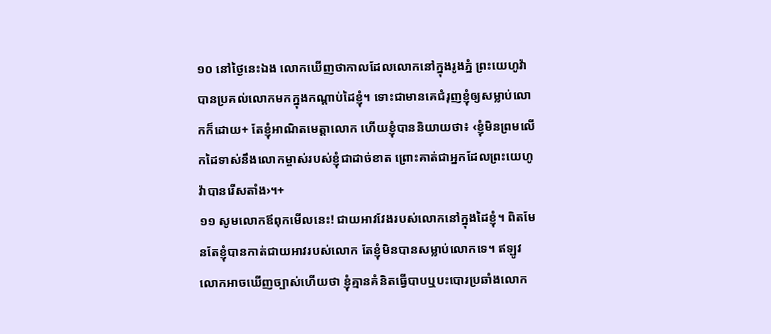១០ នៅថ្ងៃនេះឯង លោកឃើញថាកាលដែលលោកនៅក្នុងរូងភ្នំ ព្រះយេហូវ៉ាបានប្រគល់លោកមកក្នុងកណ្ដាប់ដៃខ្ញុំ។ ទោះជាមានគេជំរុញខ្ញុំឲ្យសម្លាប់លោកក៏ដោយ+ តែខ្ញុំអាណិតមេត្តាលោក ហើយខ្ញុំបាននិយាយថា៖ ‹ខ្ញុំមិនព្រមលើកដៃទាស់នឹងលោកម្ចាស់របស់ខ្ញុំជាដាច់ខាត ព្រោះគាត់ជាអ្នកដែលព្រះយេហូវ៉ាបានរើសតាំង›។+
១១ សូមលោកឪពុកមើលនេះ! ជាយអាវវែងរបស់លោកនៅក្នុងដៃខ្ញុំ។ ពិតមែនតែខ្ញុំបានកាត់ជាយអាវរបស់លោក តែខ្ញុំមិនបានសម្លាប់លោកទេ។ ឥឡូវលោកអាចឃើញច្បាស់ហើយថា ខ្ញុំគ្មានគំនិតធ្វើបាបឬបះបោរប្រឆាំងលោក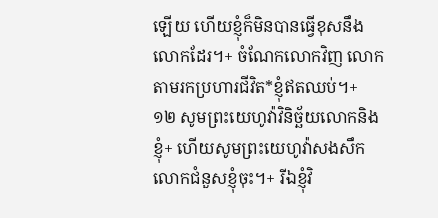ឡើយ ហើយខ្ញុំក៏មិនបានធ្វើខុសនឹងលោកដែរ។+ ចំណែកលោកវិញ លោកតាមរកប្រហារជីវិត*ខ្ញុំឥតឈប់។+
១២ សូមព្រះយេហូវ៉ាវិនិច្ឆ័យលោកនិងខ្ញុំ+ ហើយសូមព្រះយេហូវ៉ាសងសឹកលោកជំនួសខ្ញុំចុះ។+ រីឯខ្ញុំវិ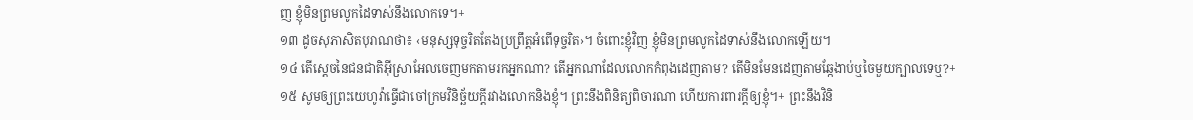ញ ខ្ញុំមិនព្រមលូកដៃទាស់នឹងលោកទេ។+
១៣ ដូចសុភាសិតបុរាណថា៖ ‹មនុស្សទុច្ចរិតតែងប្រព្រឹត្តអំពើទុច្ចរិត›។ ចំពោះខ្ញុំវិញ ខ្ញុំមិនព្រមលូកដៃទាស់នឹងលោកឡើយ។
១៤ តើស្ដេចនៃជនជាតិអ៊ីស្រាអែលចេញមកតាមរកអ្នកណា? តើអ្នកណាដែលលោកកំពុងដេញតាម? តើមិនមែនដេញតាមឆ្កែងាប់ឬចៃមួយក្បាលទេឬ?+
១៥ សូមឲ្យព្រះយេហូវ៉ាធ្វើជាចៅក្រមវិនិច្ឆ័យក្ដីរវាងលោកនិងខ្ញុំ។ ព្រះនឹងពិនិត្យពិចារណា ហើយការពារក្ដីឲ្យខ្ញុំ។+ ព្រះនឹងវិនិ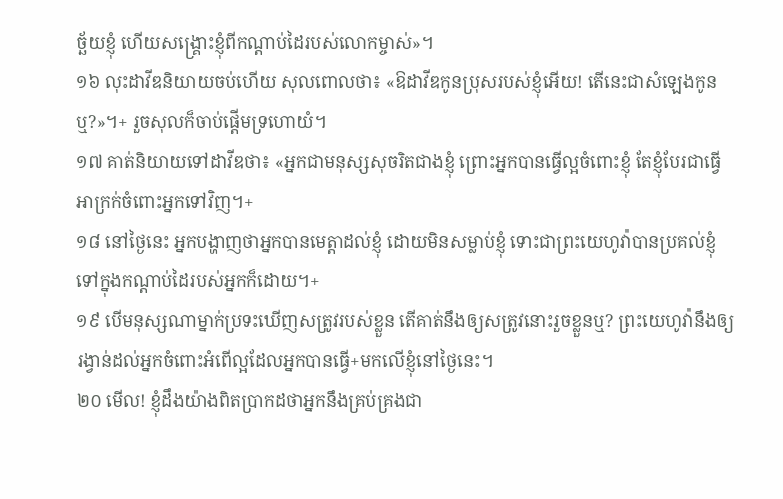ច្ឆ័យខ្ញុំ ហើយសង្គ្រោះខ្ញុំពីកណ្ដាប់ដៃរបស់លោកម្ចាស់»។
១៦ លុះដាវីឌនិយាយចប់ហើយ សុលពោលថា៖ «ឱដាវីឌកូនប្រុសរបស់ខ្ញុំអើយ! តើនេះជាសំឡេងកូនឬ?»។+ រួចសុលក៏ចាប់ផ្ដើមទ្រហោយំ។
១៧ គាត់និយាយទៅដាវីឌថា៖ «អ្នកជាមនុស្សសុចរិតជាងខ្ញុំ ព្រោះអ្នកបានធ្វើល្អចំពោះខ្ញុំ តែខ្ញុំបែរជាធ្វើអាក្រក់ចំពោះអ្នកទៅវិញ។+
១៨ នៅថ្ងៃនេះ អ្នកបង្ហាញថាអ្នកបានមេត្តាដល់ខ្ញុំ ដោយមិនសម្លាប់ខ្ញុំ ទោះជាព្រះយេហូវ៉ាបានប្រគល់ខ្ញុំទៅក្នុងកណ្ដាប់ដៃរបស់អ្នកក៏ដោយ។+
១៩ បើមនុស្សណាម្នាក់ប្រទះឃើញសត្រូវរបស់ខ្លួន តើគាត់នឹងឲ្យសត្រូវនោះរួចខ្លួនឬ? ព្រះយេហូវ៉ានឹងឲ្យរង្វាន់ដល់អ្នកចំពោះអំពើល្អដែលអ្នកបានធ្វើ+មកលើខ្ញុំនៅថ្ងៃនេះ។
២០ មើល! ខ្ញុំដឹងយ៉ាងពិតប្រាកដថាអ្នកនឹងគ្រប់គ្រងជា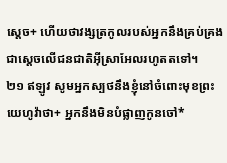ស្ដេច+ ហើយថាវង្សត្រកូលរបស់អ្នកនឹងគ្រប់គ្រងជាស្ដេចលើជនជាតិអ៊ីស្រាអែលរហូតតទៅ។
២១ ឥឡូវ សូមអ្នកស្បថនឹងខ្ញុំនៅចំពោះមុខព្រះយេហូវ៉ាថា+ អ្នកនឹងមិនបំផ្លាញកូនចៅ*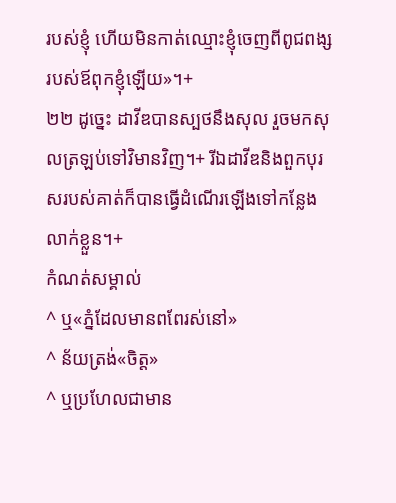របស់ខ្ញុំ ហើយមិនកាត់ឈ្មោះខ្ញុំចេញពីពូជពង្សរបស់ឪពុកខ្ញុំឡើយ»។+
២២ ដូច្នេះ ដាវីឌបានស្បថនឹងសុល រួចមកសុលត្រឡប់ទៅវិមានវិញ។+ រីឯដាវីឌនិងពួកបុរសរបស់គាត់ក៏បានធ្វើដំណើរឡើងទៅកន្លែងលាក់ខ្លួន។+
កំណត់សម្គាល់
^ ឬ«ភ្នំដែលមានពពែរស់នៅ»
^ ន័យត្រង់«ចិត្ត»
^ ឬប្រហែលជាមាន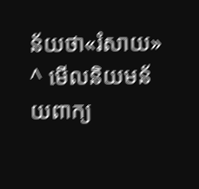ន័យថា«រំសាយ»
^ មើលនិយមន័យពាក្យ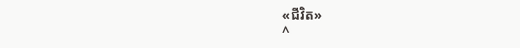«ជីវិត»
^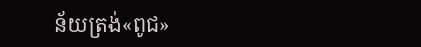ន័យត្រង់«ពូជ»